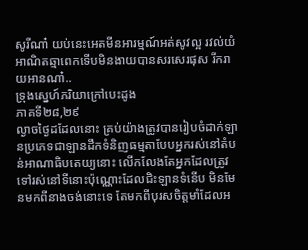សូរីណា៎ យប់នេះអេតមីនអារម្មណ៍អត់សូវល្អ រវល់យំអាណិតឆ្មាពេកទើបមិនងាយបានសរសេរផុស រីករាយអានណា៎..
ទ្រុងស្នេហ៍ភរិយាក្រៅបេះដូង
ភាគទី២៨,២៩
ល្ងាចថ្ងៃដដែលនោះ គ្រប់យ៉ាងត្រូវបានរៀបចំដាក់ឡានប្រភេទជាឡានដឹកទំនិញធម្មតាបែបអ្នករស់នៅតំបន់អាណាធិបតេយ្យនោះ លើកលែងតែអ្នកដែលត្រូវទៅរស់នៅទីនោះប៉ុណ្ណោះដែលជិះឡានទំនើប មិនមែនមកពីនាងចង់នោះទេ តែមកពីបុរសចិត្តមាំដែលអ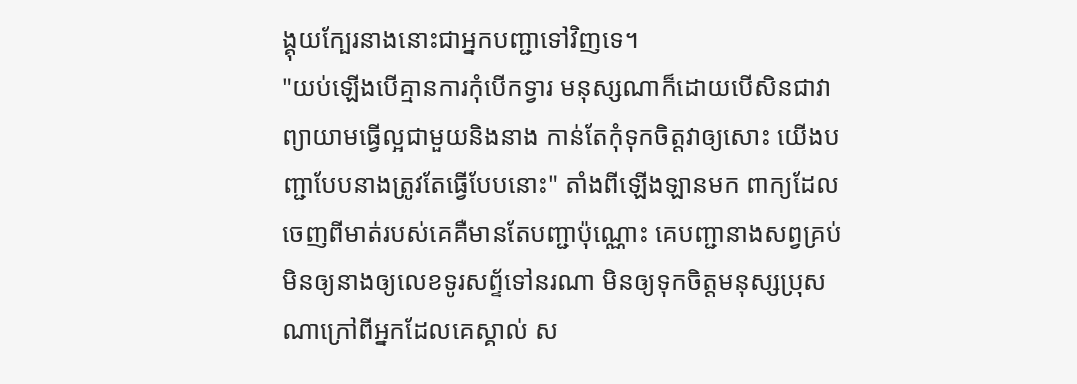ង្គុយក្បែរនាងនោះជាអ្នកបញ្ជាទៅវិញទេ។
"យប់ឡើងបើគ្មានការកុំបើកទ្វារ មនុស្សណាក៏ដោយបើសិនជាវាព្យាយាមធ្វើល្អជាមួយនិងនាង កាន់តែកុំទុកចិត្តវាឲ្យសោះ យើងបញ្ជាបែបនាងត្រូវតែធ្វើបែបនោះ" តាំងពីឡើងឡានមក ពាក្យដែលចេញពីមាត់របស់គេគឺមានតែបញ្ជាប៉ុណ្ណោះ គេបញ្ជានាងសព្វគ្រប់ មិនឲ្យនាងឲ្យលេខទូរសព្ទ័ទៅនរណា មិនឲ្យទុកចិត្តមនុស្សប្រុសណាក្រៅពីអ្នកដែលគេស្គាល់ ស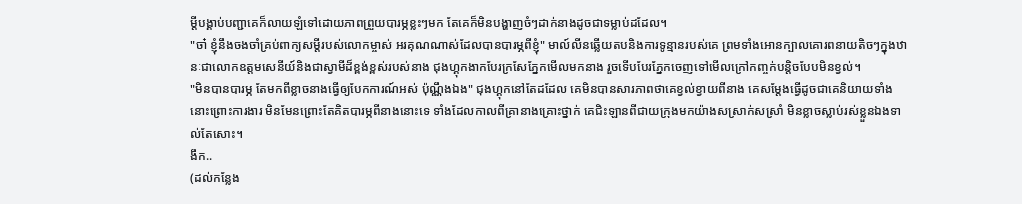ម្ដីបង្គាប់បញ្ជាគេក៏លាយឡំទៅដោយភាពព្រួយបារម្ភខ្លះៗមក តែគេក៏មិនបង្ហាញចំៗដាក់នាងដូចជាទម្លាប់ដដែល។
"ចា៎ ខ្ញុំនឹងចងចាំគ្រប់ពាក្យសម្ដីរបស់លោកម្ចាស់ អរគុណណាស់ដែលបានបារម្ភពីខ្ញុំ" មាល៍លីនឆ្លើយតបនិងការទូន្មានរបស់គេ ព្រមទាំងអោនក្បាលគោរពនាយតិចៗក្នុងឋានៈជាលោកឧត្តមសេនីយ៍និងជាស្វាមីដ៏ខ្ពង់ខ្ពស់របស់នាង ជុងហ្គុកងាកបែរក្រសែភ្នែកមើលមកនាង រួចទើបបែរភ្នែកចេញទៅមើលក្រៅកញ្ចក់បន្តិចបែបមិនខ្វល់។
"មិនបានបារម្ភ តែមកពីខ្លាចនាងធ្វើឲ្យបែកការណ៍អស់ ប៉ុណ្ណឹងឯង" ជុងហ្គុកនៅតែដដែល គេមិនបានសារភាពថាគេខ្វល់ខ្វាយពីនាង គេសម្ដែងធ្វើដូចជាគេនិយាយទាំងនោះព្រោះការងារ មិនមែនព្រោះតែគិតបារម្ភពីនាងនោះទេ ទាំងដែលកាលពីគ្រានាងគ្រោះថ្នាក់ គេជិះឡានពីជាយក្រុងមកយ៉ាងសស្រាក់សស្រាំ មិនខ្លាចស្លាប់រស់ខ្លួនឯងទាល់តែសោះ។
ងឹក..
(ដល់កន្លែង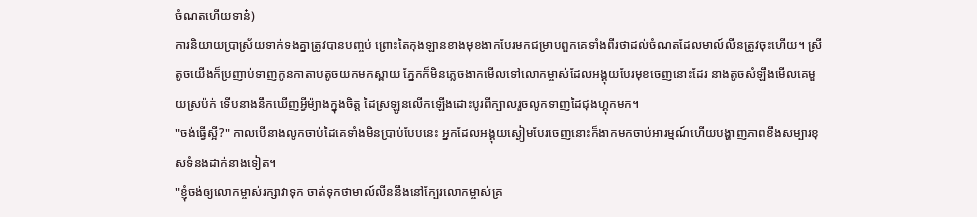ចំណតហើយទាន៎)
ការនិយាយប្រាស្រ័យទាក់ទងគ្នាត្រូវបានបញ្ចប់ ព្រោះតៃកុងឡានខាងមុខងាកបែរមកជម្រាបពួកគេទាំងពីរថាដល់ចំណតដែលមាល៍លីនត្រូវចុះហើយ។ ស្រីតូចយើងក៏ប្រញាប់ទាញកូនកាតាបតូចយកមកស្ពាយ ភ្នែកក៏មិនភ្លេចងាកមើលទៅលោកម្ចាស់ដែលអង្គុយបែរមុខចេញនោះដែរ នាងតូចសំឡឹងមើលគេមួយស្រប៉ក់ ទើបនាងនឹកឃើញអ្វីម៉្យាងក្នុងចិត្ត ដៃស្រឡូនលើកឡើងដោះបូរពីក្បាលរួចលូកទាញដៃជុងហ្គុកមក។
"ចង់ធ្វើស្អី?" កាលបើនាងលូកចាប់ដៃគេទាំងមិនប្រាប់បែបនេះ អ្នកដែលអង្គុយស្ងៀមបែរចេញនោះក៏ងាកមកចាប់អារម្មណ៍ហើយបង្ហាញភាពខឹងសម្បារខុសទំនងដាក់នាងទៀត។
"ខ្ញុំចង់ឲ្យលោកម្ចាស់រក្សាវាទុក ចាត់ទុកថាមាល៍លីននឹងនៅក្បែរលោកម្ចាស់គ្រ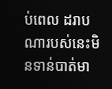ប់ពេល ដរាបណារបស់នេះមិនទាន់បាត់មា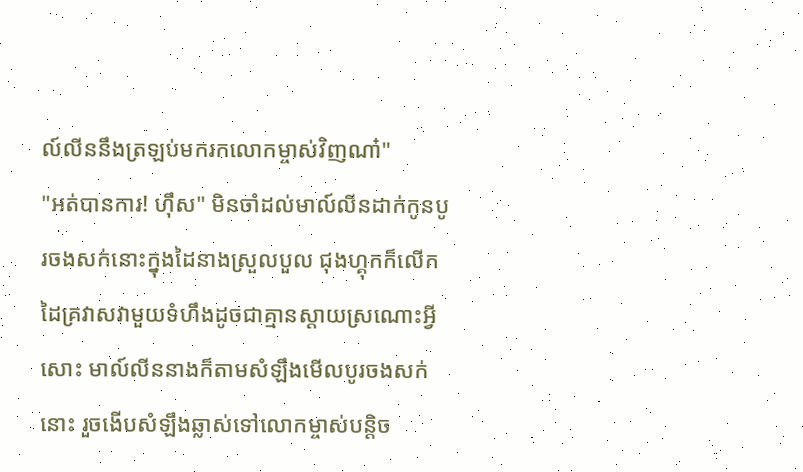ល៍លីននឹងត្រឡប់មករកលោកម្ចាស់វិញណា៎"
"អត់បានការ! ហ៊ឹស" មិនចាំដល់មាល៍លីនដាក់កូនបូរចងសក់នោះក្នុងដៃនាងស្រួលបួល ជុងហ្គុកក៏លើកដៃគ្រវាសវាមួយទំហឹងដូចជាគ្មានស្ដាយស្រណោះអ្វីសោះ មាល៍លីននាងក៏តាមសំឡឹងមើលបូរចងសក់នោះ រួចងើបសំឡឹងឆ្លាស់ទៅលោកម្ចាស់បន្តិច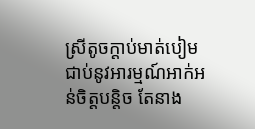ស្រីតូចក្ដាប់មាត់បៀមជាប់នូវអារម្មណ៍អាក់អន់ចិត្តបន្តិច តែនាង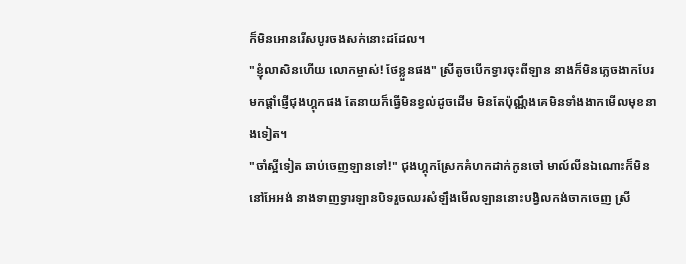ក៏មិនអោនរើសបូរចងសក់នោះដដែល។
"ខ្ញុំលាសិនហើយ លោកម្ចាស់! ថែខ្លួនផង" ស្រីតូចបើកទ្វារចុះពីឡាន នាងក៏មិនភ្លេចងាកបែរមកផ្ដាំផ្ញើជុងហ្គុកផង តែនាយក៏ធ្វើមិនខ្វល់ដូចដើម មិនតែប៉ុណ្ណឹងគេមិនទាំងងាកមើលមុខនាងទៀត។
"ចាំស្អីទៀត ឆាប់ចេញឡានទៅ!" ជុងហ្គុកស្រែកគំហកដាក់កូនចៅ មាល៍លីនឯណោះក៏មិននៅអែអង់ នាងទាញទ្វារឡានបិទរួចឈរសំឡឹងមើលឡាននោះបង្វិលកង់ចាកចេញ ស្រី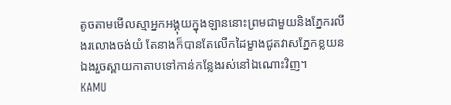តូចតាមមើលស្មាអ្នកអង្គុយក្នុងឡាននោះព្រមជាមួយនិងភ្នែករលីងរលោងចង់យំ តែនាងក៏បានតែលើកដៃម្ខាងជូតវាសភ្នែកខ្លយនឯងរួចស្ពាយកាតាបទៅកាន់កន្លែងរស់នៅឯណោះវិញ។
KAMU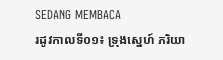SEDANG MEMBACA
រដូវកាលទី០១៖ ទ្រុងស្នេហ៍ ភរិយា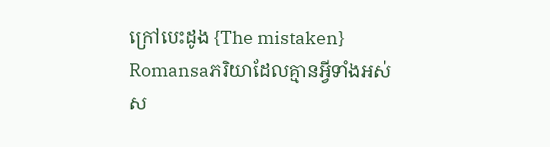ក្រៅបេះដូង {The mistaken}
Romansaភរិយាដែលគ្មានអ្វីទាំងអស់ស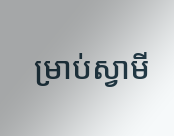ម្រាប់ស្វាមី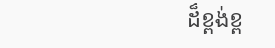ដ៏ខ្ពង់ខ្ព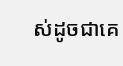ស់ដូចជាគេ